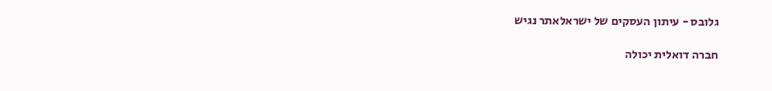גלובס - עיתון העסקים של ישראלאתר נגיש

חברה דואלית יכולה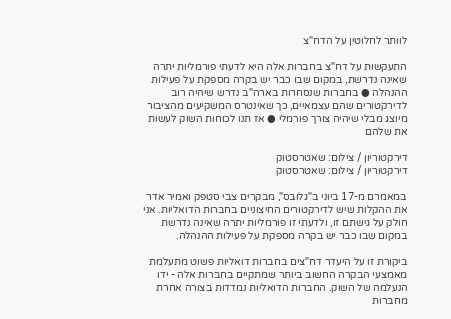לוותר לחלוטין על הדח"צ

התעקשות על דח"צ בחברות אלה היא לדעתי פורמליות יתרה שאינה נדרשת, במקום שבו כבר יש בקרה מספקת על פעילות ההנהלה ● בחברות שנסחרות בארה"ב נדרש שיהיה רוב לדירקטורים שהם עצמאיים, כך שאינטרס המשקיעים מהציבור מיוצג מבלי שיהיה צורך פורמלי ● אז תנו לכוחות השוק לעשות את שלהם

דירקטוריון / צילום: שאטרסטוק
דירקטוריון / צילום: שאטרסטוק

במאמרם מ-17 ביוני ב"גלובס", מבקרים צבי סטפק ואמיר אדר את ההקלות שיש לדירקטורים החיצוניים בחברות הדואליות. אני חולק על גישתם זו, ולדעתי זו פורמליות יתרה שאינה נדרשת במקום שבו כבר יש בקרה מספקת על פעילות ההנהלה.

ביקורת זו על היעדר דח"צים בחברות דואליות פשוט מתעלמת מאמצעי הבקרה החשוב ביותר שמתקיים בחברות אלה - ידו הנעלמה של השוק. החברות הדואליות נמדדות בצורה אחרת מחברות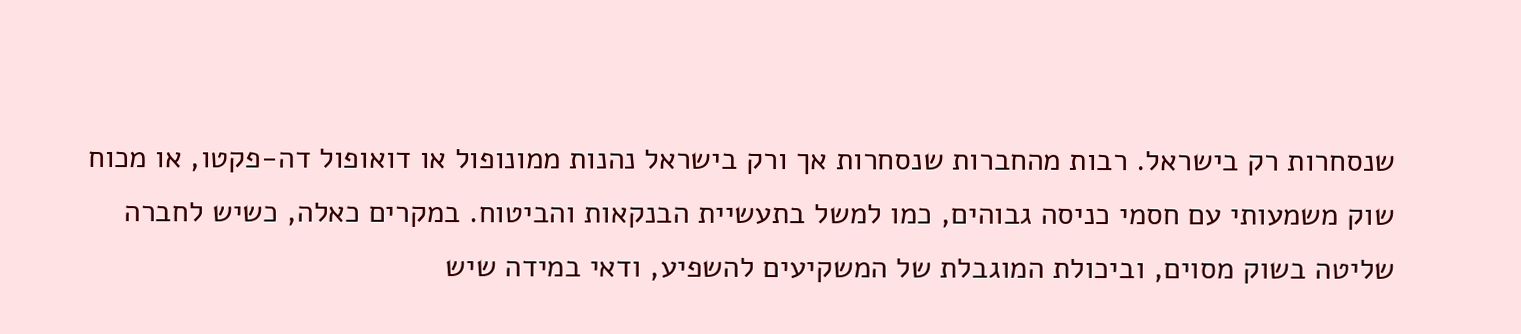שנסחרות רק בישראל. רבות מהחברות שנסחרות אך ורק בישראל נהנות ממונופול או דואופול דה-פקטו, או מכוח שוק משמעותי עם חסמי כניסה גבוהים, כמו למשל בתעשיית הבנקאות והביטוח. במקרים כאלה, כשיש לחברה שליטה בשוק מסוים, וביכולת המוגבלת של המשקיעים להשפיע, ודאי במידה שיש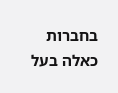בחברות כאלה בעל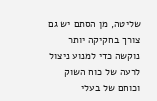שליטה, מן הסתם יש גם צורך בחקיקה יותר נוקשה כדי למנוע ניצול לרעה של כוח השוק וכוחם של בעלי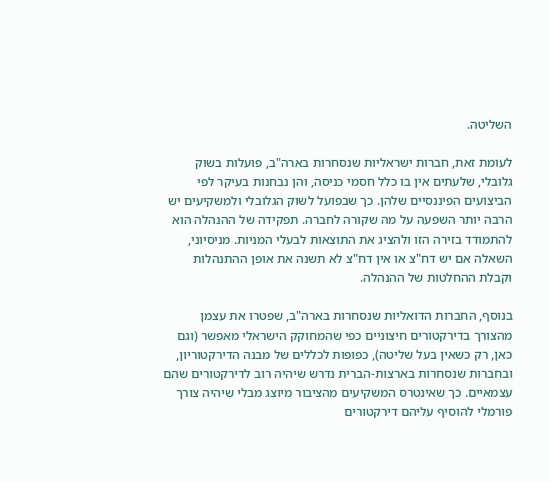השליטה.

לעומת זאת, חברות ישראליות שנסחרות בארה"ב, פועלות בשוק גלובלי, שלעתים אין בו כלל חסמי כניסה, והן נבחנות בעיקר לפי הביצועים הפיננסיים שלהן. כך שבפועל לשוק הגלובלי ולמשקיעים יש הרבה יותר השפעה על מה שקורה לחברה. תפקידה של ההנהלה הוא להתמודד בזירה הזו ולהציג את התוצאות לבעלי המניות. מניסיוני, השאלה אם יש דח"צ או אין דח"צ לא תשנה את אופן ההתנהלות וקבלת ההחלטות של ההנהלה.

בנוסף, החברות הדואליות שנסחרות בארה"ב, שפטרו את עצמן מהצורך בדירקטורים חיצוניים כפי שהמחוקק הישראלי מאפשר (וגם כאן, רק כשאין בעל שליטה), כפופות לכללים של מבנה הדירקטוריון, ובחברות שנסחרות בארצות-הברית נדרש שיהיה רוב לדירקטורים שהם עצמאיים. כך שאינטרס המשקיעים מהציבור מיוצג מבלי שיהיה צורך פורמלי להוסיף עליהם דירקטורים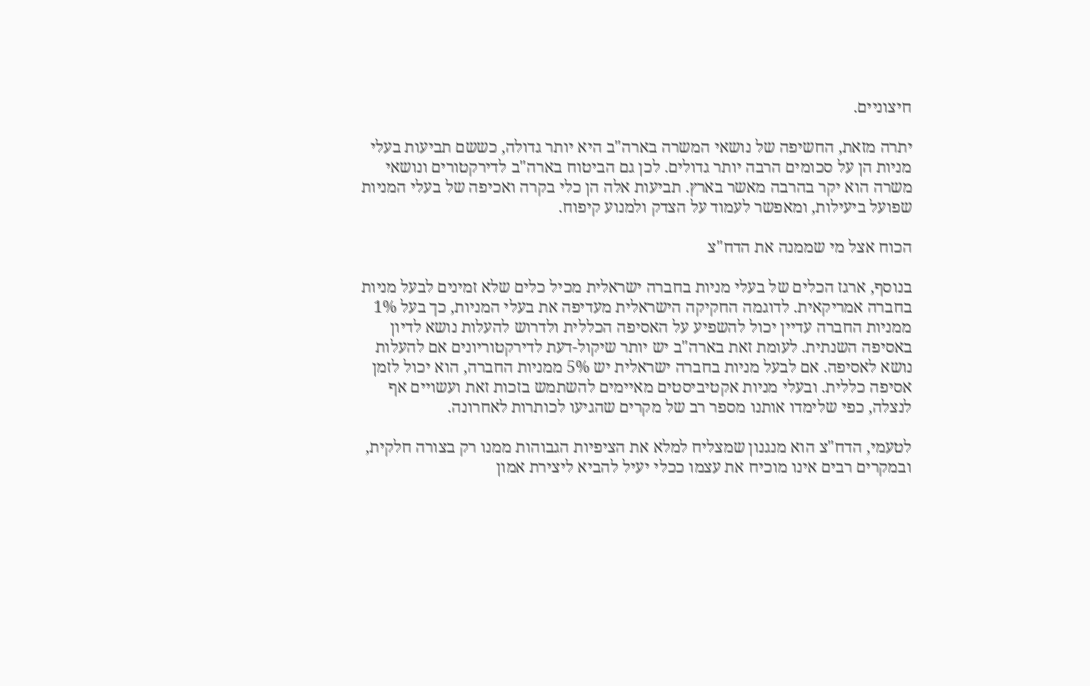חיצוניים.

יתרה מזאת, החשיפה של נושאי המשרה בארה"ב היא יותר גדולה, כששם תביעות בעלי מניות הן על סכומים הרבה יותר גדולים. לכן גם הביטוח בארה"ב לדירקטורים ונושאי משרה הוא יקר בהרבה מאשר בארץ. תביעות אלה הן כלי בקרה ואכיפה של בעלי המניות שפועל ביעילות, ומאפשר לעמוד על הצדק ולמנוע קיפוח.

הכוח אצל מי שממנה את הדח"צ

בנוסף, ארגז הכלים של בעלי מניות בחברה ישראלית מכיל כלים שלא זמינים לבעל מניות בחברה אמריקאית. לדוגמה החקיקה הישראלית מעדיפה את בעלי המניות, כך בעל 1% ממניות החברה עדיין יכול להשפיע על האסיפה הכללית ולדרוש להעלות נושא לדיון באסיפה השנתית. לעומת זאת בארה"ב יש יותר שיקול-דעת לדירקטוריונים אם להעלות נושא לאסיפה. אם לבעל מניות בחברה ישראלית יש 5% ממניות החברה, הוא יכול לזמן אסיפה כללית. ובעלי מניות אקטיביסטים מאיימים להשתמש בזכות זאת ועשויים אף לנצלה, כפי שלימדו אותנו מספר רב של מקרים שהגיעו לכותרות לאחרונה.

לטעמי, הדח"צ הוא מנגנון שמצליח למלא את הציפיות הגבוהות ממנו רק בצורה חלקית, ובמקרים רבים אינו מוכיח את עצמו ככלי יעיל להביא ליצירת אמון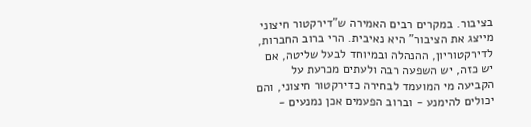בציבור. במקרים רבים האמירה ש"דירקטור חיצוני מייצג את הציבור" היא נאיבית. הרי ברוב החברות, לדירקטוריון, ההנהלה ובמיוחד לבעל שליטה, אם יש כזה, יש השפעה רבה ולעתים מכרעת על הקביעה מי המועמד לבחירה כדירקטור חיצוני, והם יכולים להימנע - וברוב הפעמים אכן נמנעים -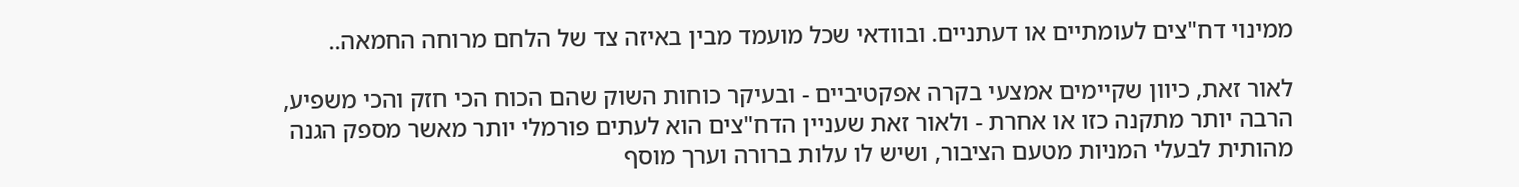ממינוי דח"צים לעומתיים או דעתניים. ובוודאי שכל מועמד מבין באיזה צד של הלחם מרוחה החמאה..

לאור זאת, כיוון שקיימים אמצעי בקרה אפקטיביים - ובעיקר כוחות השוק שהם הכוח הכי חזק והכי משפיע, הרבה יותר מתקנה כזו או אחרת - ולאור זאת שעניין הדח"צים הוא לעתים פורמלי יותר מאשר מספק הגנה מהותית לבעלי המניות מטעם הציבור, ושיש לו עלות ברורה וערך מוסף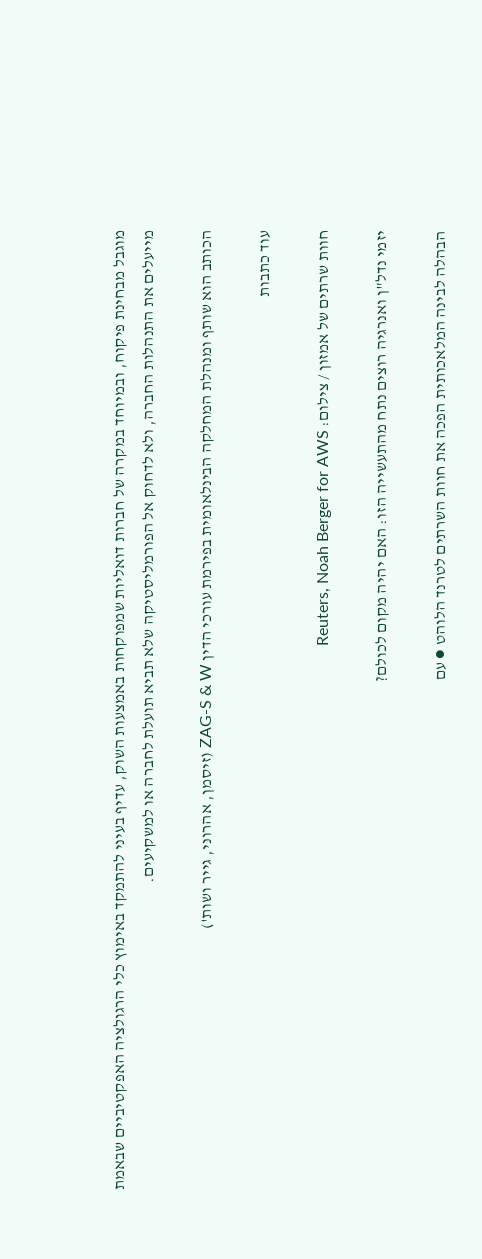מוגבל מבחינת פיקוח, ובמיוחד במקרה של חברות דואליות שמפוקחות באמצעות השוק, עדיף בעיני להתמקד באימוץ כלי הרגולציה האפקטיביים שבאמת מייעלים את התנהלות החברה, ולא לדחוק אל הפורמליסטיקה שלא תביא תועלת לחברה או למשקיעים.

הכותב הוא שותף ומנהלת המחלקה הבינלאומית בפירמת עורכי הדין ZAG-S & W (זיסמן, אהרוני, גייר ושות')

עוד כתבות

חוות שרתים של אמזון / צילום: Reuters, Noah Berger for AWS

יזמי נדל"ן ואנרגיה רוצים נתח מהתעשייה הזו: האם יהיה מקום לכולם?

הבהלה לבינה המלאכותית הפכה את חוות השרתים לטרנד הלוהט ● עם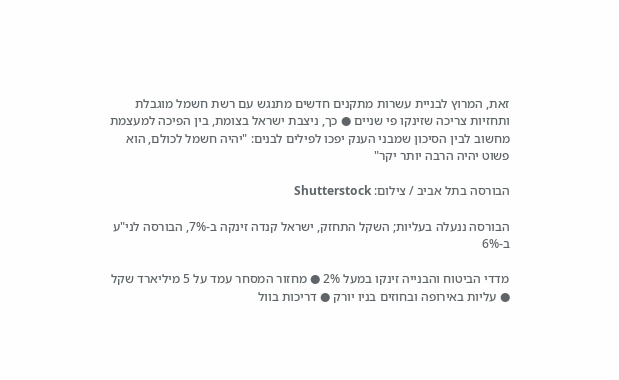זאת, המרוץ לבניית עשרות מתקנים חדשים מתנגש עם רשת חשמל מוגבלת ותחזיות צריכה שזינקו פי שניים ● כך, ניצבת ישראל בצומת, בין הפיכה למעצמת מחשוב לבין הסיכון שמבני הענק יפכו לפילים לבנים: "יהיה חשמל לכולם, הוא פשוט יהיה הרבה יותר יקר"

הבורסה בתל אביב / צילום: Shutterstock

הבורסה ננעלה בעליות; השקל התחזק, ישראל קנדה זינקה ב-7%, הבורסה לני"ע ב-6%

מדדי הביטוח והבנייה זינקו במעל 2% ● מחזור המסחר עמד על 5 מיליארד שקל ● עליות באירופה ובחוזים בניו יורק ● דריכות בוול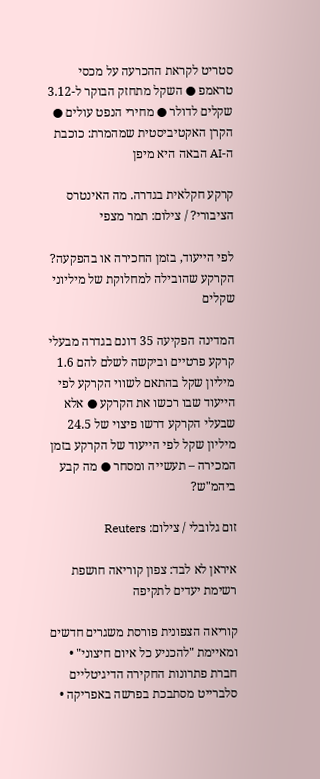סטריט לקראת ההכרעה על מכסי טראמפ ● השקל מתחזק הבוקר ל-3.12 שקלים לדולר ● מחירי הנפט עולים ● הקרן האקטיביסטית שמהמרת: כוכבת ה-AI הבאה היא מיפן

קרקע חקלאית בגדרה. מה האינטרס הציבורי? / צילום: תמר מצפי

לפי הייעוד, בזמן החכירה או בהפקעה? הקרקע שהובילה למחלוקת של מיליוני שקלים

המדינה הפקיעה 35 דונם בגדרה מבעלי קרקע פרטיים וביקשה לשלם להם 1.6 מיליון שקל בהתאם לשווי הקרקע לפי הייעוד שבו רכשו את הקרקע ● אלא שבעלי הקרקע דרשו פיצוי של 24.5 מיליון שקל לפי הייעוד של הקרקע בזמן המכירה – תעשייה ומסחר ● מה קבע ביהמ"ש?

זום גלובלי / צילום: Reuters

איראן לא לבד: צפון קוריאה חושפת רשימת יעדים לתקיפה

קוריאה הצפונית פורסת משגרים חדשים ומאיימת "להכניע כל איום חיצוני" • חברת פתרונות החקירה הדיגיטליים סלברייט מסתבכת בפרשה באפריקה •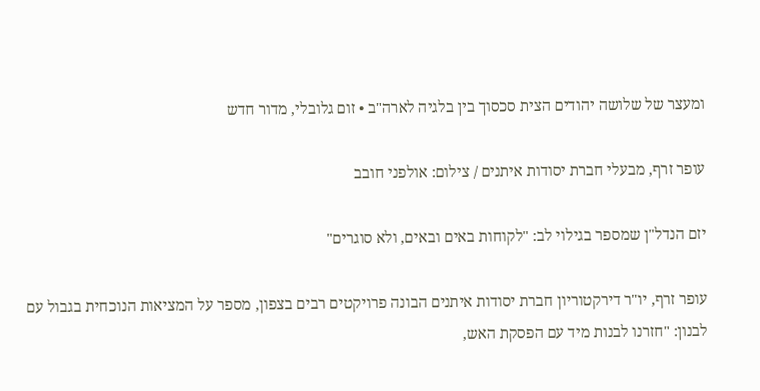ומעצר של שלושה יהודים הצית סכסוך בין בלגיה לארה"ב • זום גלובלי, מדור חדש

עופר זרף, מבעלי חברת יסודות איתנים / צילום: אולפני חובב

יזם הנדל"ן שמספר בגילוי לב: "לקוחות באים ובאים, ולא סוגרים"

עופר זרף, יו"ר דירקטוריון חברת יסודות איתנים הבונה פרויקטים רבים בצפון, מספר על המציאות הנוכחית בגבול עם לבנון: "חזרנו לבנות מיד עם הפסקת האש,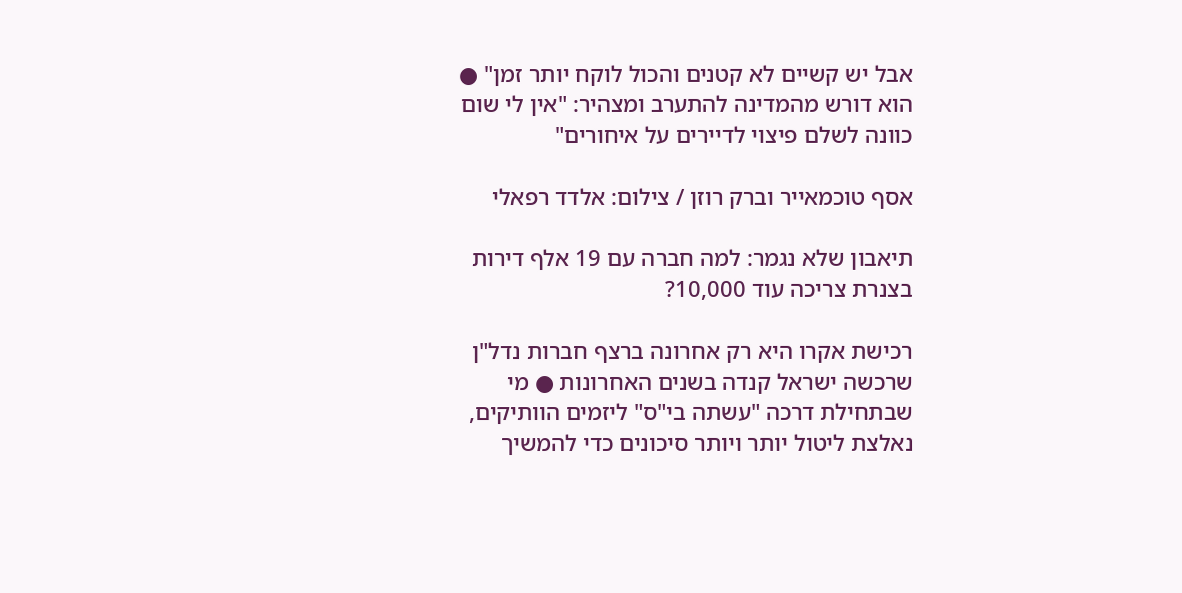אבל יש קשיים לא קטנים והכול לוקח יותר זמן" ● הוא דורש מהמדינה להתערב ומצהיר: "אין לי שום כוונה לשלם פיצוי לדיירים על איחורים"

אסף טוכמאייר וברק רוזן / צילום: אלדד רפאלי

תיאבון שלא נגמר: למה חברה עם 19 אלף דירות בצנרת צריכה עוד 10,000?

רכישת אקרו היא רק אחרונה ברצף חברות נדל"ן שרכשה ישראל קנדה בשנים האחרונות ● מי שבתחילת דרכה "עשתה בי"ס" ליזמים הוותיקים, נאלצת ליטול יותר ויותר סיכונים כדי להמשיך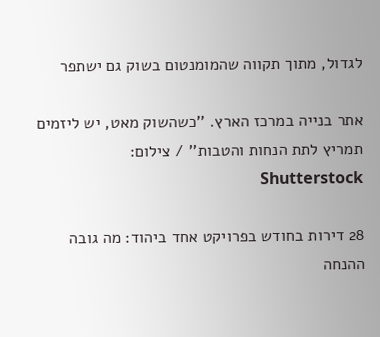לגדול, מתוך תקווה שהמומנטום בשוק גם ישתפר

אתר בנייה במרכז הארץ. ''כשהשוק מאט, יש ליזמים תמריץ לתת הנחות והטבות'' / צילום: Shutterstock

28 דירות בחודש בפרויקט אחד ביהוד: מה גובה ההנחה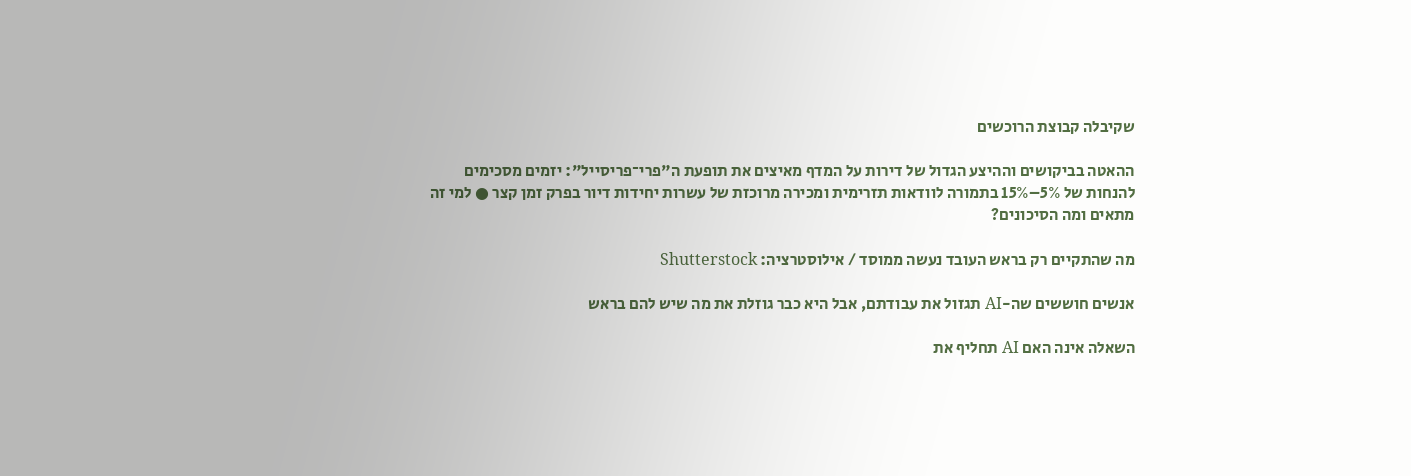שקיבלה קבוצת הרוכשים

ההאטה בביקושים וההיצע הגדול של דירות על המדף מאיצים את תופעת ה"פרי־פריסייל": יזמים מסכימים להנחות של 5%–15% בתמורה לוודאות תזרימית ומכירה מרוכזת של עשרות יחידות דיור בפרק זמן קצר ● למי זה מתאים ומה הסיכונים?

מה שהתקיים רק בראש העובד נעשה ממוסד / אילוסטרציה: Shutterstock

אנשים חוששים שה-AI תגזול את עבודתם, אבל היא כבר גוזלת את מה שיש להם בראש

השאלה אינה האם AI תחליף את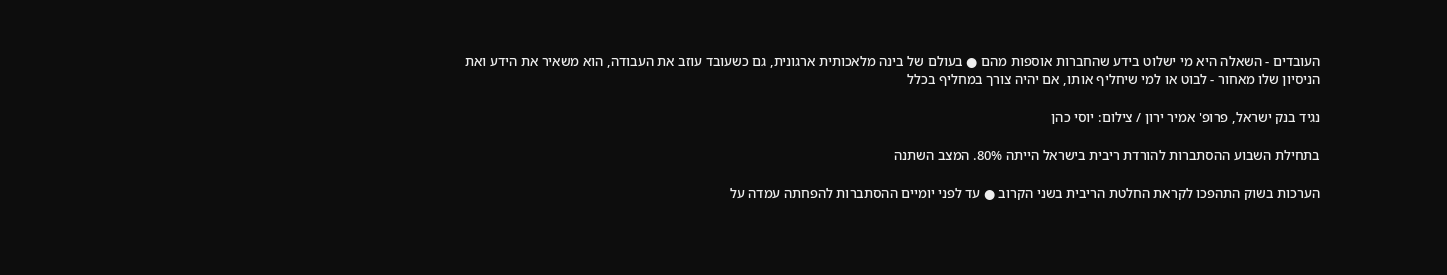העובדים - השאלה היא מי ישלוט בידע שהחברות אוספות מהם ● בעולם של בינה מלאכותית ארגונית, גם כשעובד עוזב את העבודה, הוא משאיר את הידע ואת הניסיון שלו מאחור - לבוט או למי שיחליף אותו, אם יהיה צורך במחליף בכלל

נגיד בנק ישראל, פרופ' אמיר ירון / צילום: יוסי כהן

בתחילת השבוע ההסתברות להורדת ריבית בישראל הייתה 80%. המצב השתנה

הערכות בשוק התהפכו לקראת החלטת הריבית בשני הקרוב ● עד לפני יומיים ההסתברות להפחתה עמדה על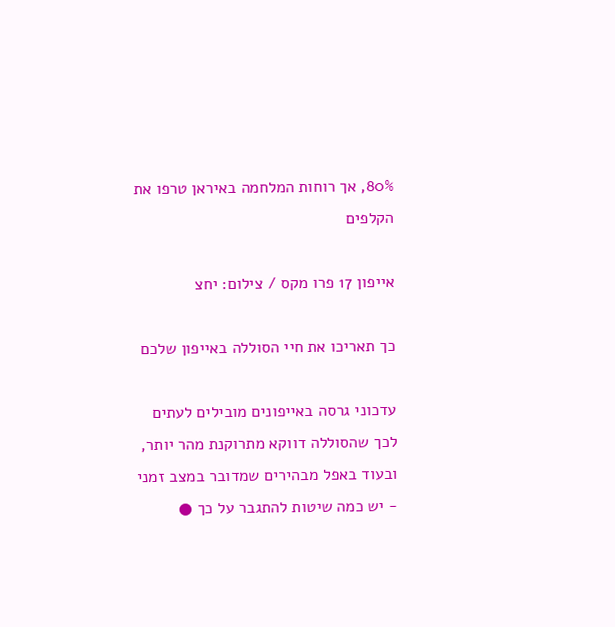80%, אך רוחות המלחמה באיראן טרפו את הקלפים

אייפון 17 פרו מקס / צילום: יחצ

כך תאריכו את חיי הסוללה באייפון שלכם

עדכוני גרסה באייפונים מובילים לעתים לכך שהסוללה דווקא מתרוקנת מהר יותר, ובעוד באפל מבהירים שמדובר במצב זמני - יש כמה שיטות להתגבר על כך ●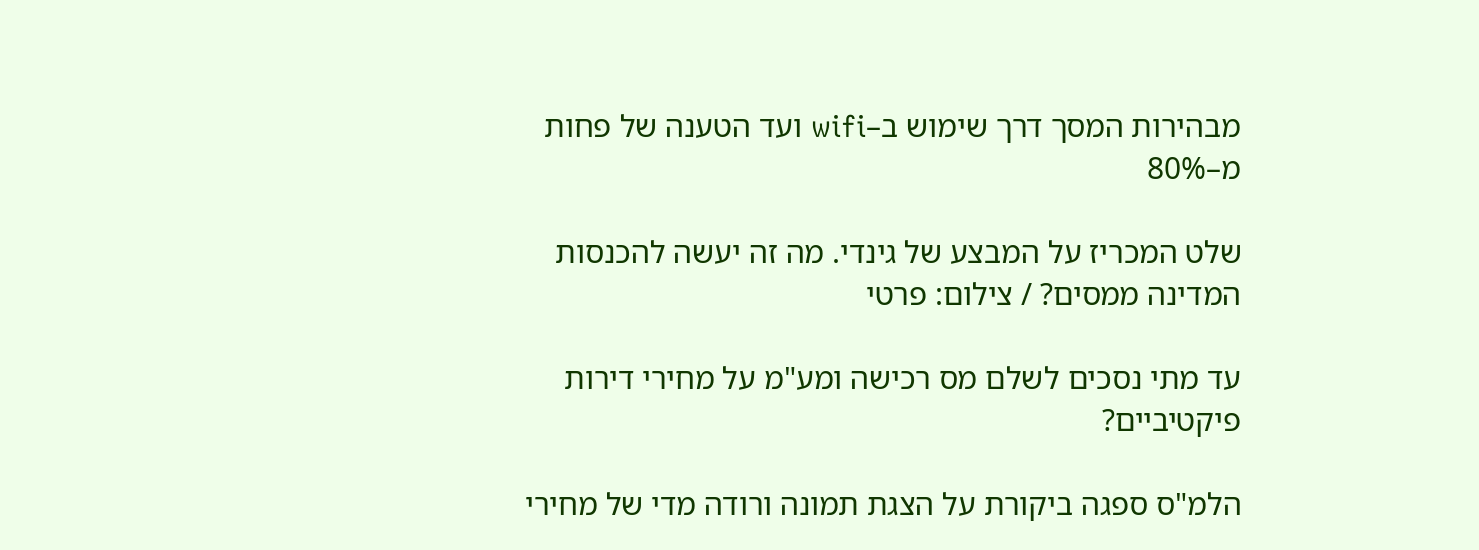מבהירות המסך דרך שימוש ב–wifi ועד הטענה של פחות מ–80%

שלט המכריז על המבצע של גינדי. מה זה יעשה להכנסות המדינה ממסים? / צילום: פרטי

עד מתי נסכים לשלם מס רכישה ומע"מ על מחירי דירות פיקטיביים?

הלמ"ס ספגה ביקורת על הצגת תמונה ורודה מדי של מחירי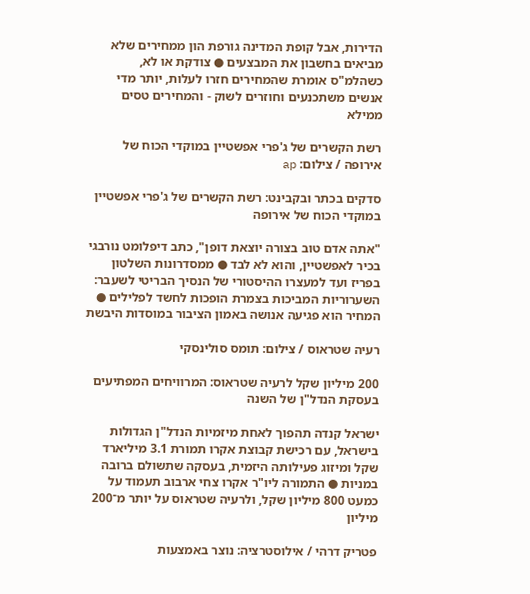הדירות, אבל קופת המדינה גורפת הון ממחירים שלא מביאים בחשבון את המבצעים ● צודקת או לא, כשהלמ"ס אומרת שהמחירים חזרו לעלות, יותר מדי אנשים משתכנעים וחוזרים לשוק - והמחירים טסים ממילא

רשת הקשרים של ג'פרי אפשטיין במוקדי הכוח של אירופה / צילום: ap

סדקים בכתר ובקבינט: רשת הקשרים של ג'פרי אפשטיין במוקדי הכוח של אירופה

"אתה אדם טוב בצורה יוצאת דופן", כתב דיפלומט נורבגי בכיר לאפשטיין, והוא לא לבד ● ממסדרונות השלטון בפריז ועד למעצרו ההיסטורי של הנסיך הבריטי לשעבר: השערוריות המביכות בצמרת הופכות לחשד לפלילים ● המחיר הוא פגיעה אנושה באמון הציבור במוסדות היבשת

רעיה שטראוס / צילום: תומס סולינסקי

200 מיליון שקל לרעיה שטראוס: המרוויחים המפתיעים בעסקת הנדל"ן של השנה

ישראל קנדה תהפוך לאחת מיזמיות הנדל"ן הגדולות בישראל, עם רכישת קבוצת אקרו תמורת 3.1 מיליארד שקל ומיזוג פעילותה היזמית, בעסקה שתשולם ברובה במניות ● התמורה ליו"ר אקרו צחי ארבוב תעמוד על כמעט 800 מיליון שקל, ולרעיה שטראוס על יותר מ־200 מיליון

פטריק דרהי / אילוסטרציה: נוצר באמצעות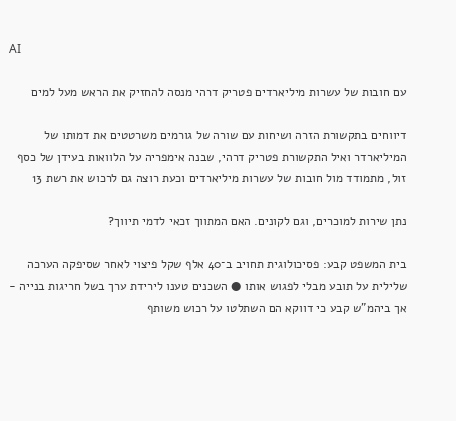AI

עם חובות של עשרות מיליארדים פטריק דרהי מנסה להחזיק את הראש מעל למים

דיווחים בתקשורת הזרה ושיחות עם שורה של גורמים משרטטים את דמותו של המיליארדר ואיל התקשורת פטריק דרהי, שבנה אימפריה על הלוואות בעידן של כסף זול, מתמודד מול חובות של עשרות מיליארדים וכעת רוצה גם לרכוש את רשת 13

נתן שירות למוכרים, וגם לקונים. האם המתווך זכאי לדמי תיווך?

בית המשפט קבע: פסיכולוגית תחויב ב־40 אלף שקל פיצוי לאחר שסיפקה הערכה שלילית על תובע מבלי לפגוש אותו ● השכנים טענו לירידת ערך בשל חריגות בנייה - אך ביהמ"ש קבע כי דווקא הם השתלטו על רכוש משותף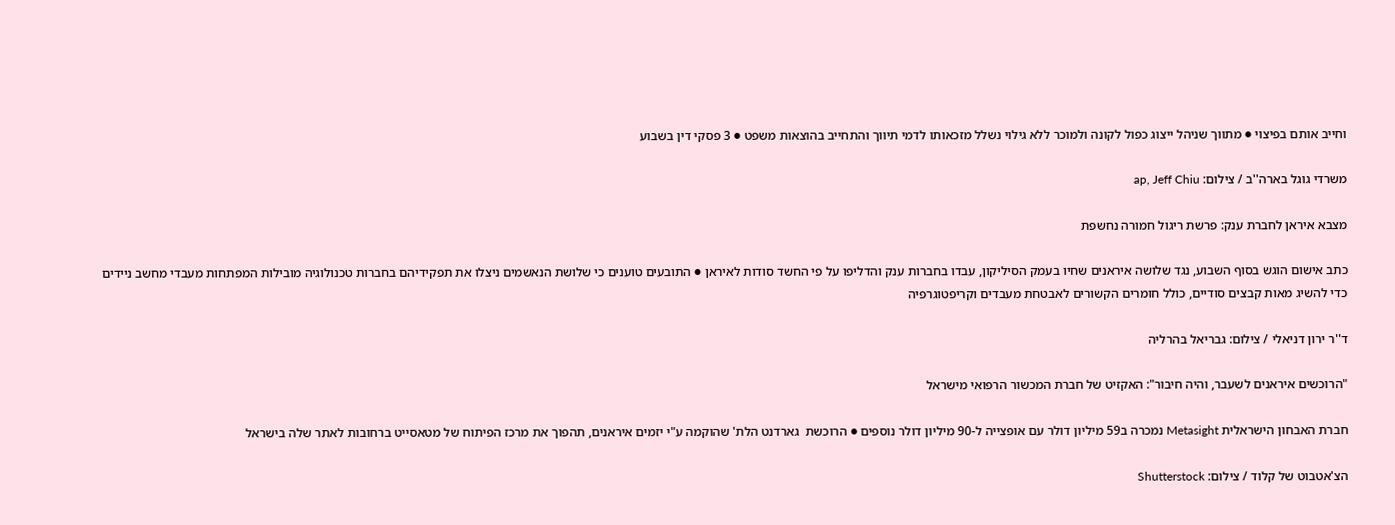וחייב אותם בפיצוי ● מתווך שניהל ייצוג כפול לקונה ולמוכר ללא גילוי נשלל מזכאותו לדמי תיווך והתחייב בהוצאות משפט ● 3 פסקי דין בשבוע

משרדי גוגל בארה''ב / צילום: ap, Jeff Chiu

מצבא איראן לחברת ענק: פרשת ריגול חמורה נחשפת

כתב אישום הוגש בסוף השבוע, נגד שלושה איראנים שחיו בעמק הסיליקון, עבדו בחברות ענק והדליפו על פי החשד סודות לאיראן ● התובעים טוענים כי שלושת הנאשמים ניצלו את תפקידיהם בחברות טכנולוגיה מובילות המפתחות מעבדי מחשב ניידים כדי להשיג מאות קבצים סודיים, כולל חומרים הקשורים לאבטחת מעבדים וקריפטוגרפיה

ד''ר ירון דניאלי / צילום: גבריאל בהרליה

"הרוכשים איראנים לשעבר, והיה חיבור": האקזיט של חברת המכשור הרפואי מישראל

חברת האבחון הישראלית Metasight נמכרה ב59 מיליון דולר עם אופצייה ל-90 מיליון דולר נוספים ● הרוכשת  גארדנט הלת' שהוקמה ע"י יזמים איראנים, תהפוך את מרכז הפיתוח של מטאסייט ברחובות לאתר שלה בישראל

הצ'אטבוט של קלוד / צילום: Shutterstock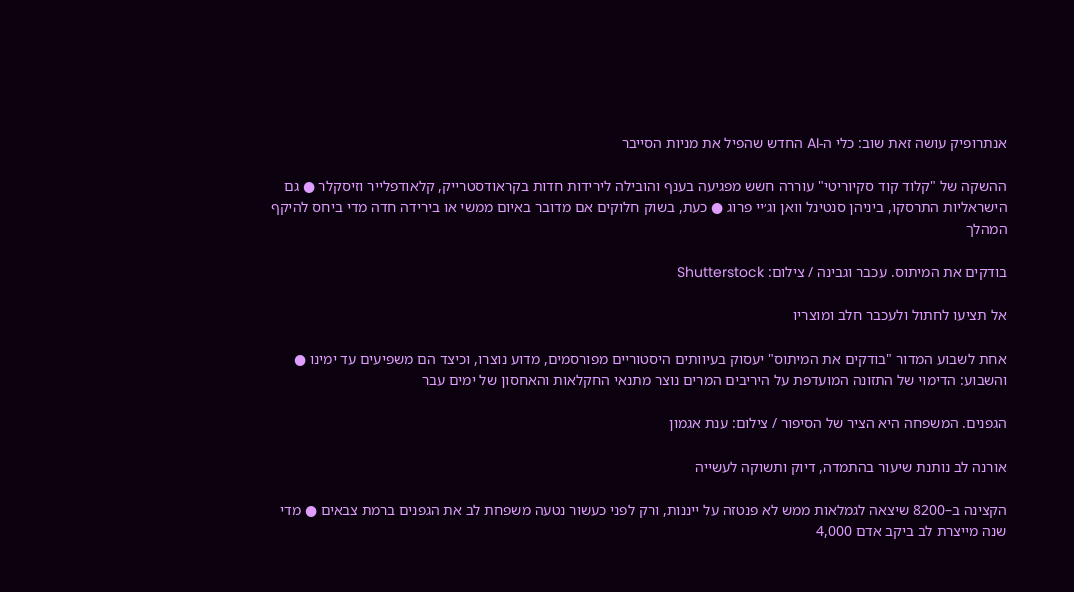אנתרופיק עושה זאת שוב: כלי ה-AI החדש שהפיל את מניות הסייבר

ההשקה של "קלוד קוד סקיוריטי" עוררה חשש מפגיעה בענף והובילה לירידות חדות בקראודסטרייק, קלאודפלייר וזיסקלר ● גם הישראליות התרסקו, ביניהן סנטינל וואן וג׳יי פרוג ● כעת, בשוק חלוקים אם מדובר באיום ממשי או בירידה חדה מדי ביחס להיקף המהלך

בודקים את המיתוס. עכבר וגבינה / צילום: Shutterstock

אל תציעו לחתול ולעכבר חלב ומוצריו

אחת לשבוע המדור "בודקים את המיתוס" יעסוק בעיוותים היסטוריים מפורסמים, מדוע נוצרו, וכיצד הם משפיעים עד ימינו ● והשבוע: הדימוי של התזונה המועדפת על היריבים המרים נוצר מתנאי החקלאות והאחסון של ימים עבר

הגפנים. המשפחה היא הציר של הסיפור / צילום: ענת אגמון

אורנה לב נותנת שיעור בהתמדה, דיוק ותשוקה לעשייה

הקצינה ב–8200 שיצאה לגמלאות ממש לא פנטזה על ייננות, ורק לפני כעשור נטעה משפחת לב את הגפנים ברמת צבאים ● מדי שנה מייצרת לב ביקב אדם 4,000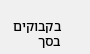בקבוקים בסך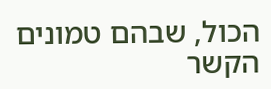הכול, שבהם טמונים הקשר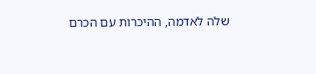שלה לאדמה, ההיכרות עם הכרם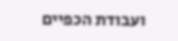ועבודת הכפיים